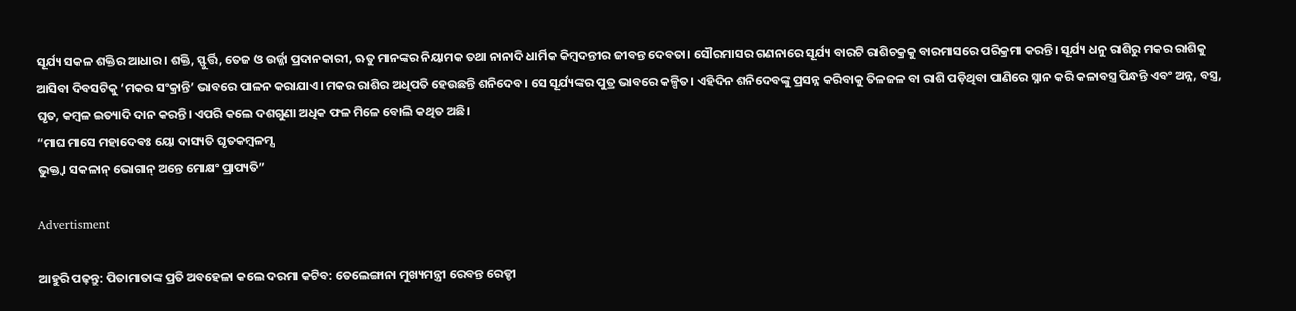ସୂର୍ଯ୍ୟ ସକଳ ଶକ୍ତିର ଆଧାର। ଶକ୍ତି, ସ୍ଫୁର୍ତ୍ତି, ତେଜ ଓ ଉର୍ଜ୍ଜା ପ୍ରଦାନକାରୀ, ଋତୁ ମାନଙ୍କର ନିୟାମକ ତଥା ନାନାଦି ଧାର୍ମିକ କିମ୍ବଦନ୍ତୀର ଜୀବନ୍ତ ଦେବତା। ସୌରମାସର ଗଣନାରେ ସୂର୍ଯ୍ୟ ବାରଟି ରାଶିଚକ୍ରକୁ ବାରମାସରେ ପରିକ୍ରମା କରନ୍ତି। ସୂର୍ଯ୍ୟ ଧନୁ ରାଶିରୁ ମକର ରାଶିକୁ ଆସିବା ଦିବସଟିକୁ ‘ମକର ସଂକ୍ରାନ୍ତି’ ଭାବରେ ପାଳନ କରାଯାଏ। ମକର ରାଶିର ଅଧିପତି ହେଉଛନ୍ତି ଶନିଦେବ। ସେ ସୂର୍ଯ୍ୟଙ୍କର ପୁତ୍ର ଭାବରେ କଳ୍ପିତ। ଏହିଦିନ ଶନିଦେବଙ୍କୁ ପ୍ରସନ୍ନ କରିବାକୁ ତିଳଜଳ ବା ରାଶି ପଡ଼ିଥିବା ପାଣିରେ ସ୍ନାନ କରି କଳାବସ୍ତ୍ର ପିନ୍ଧନ୍ତି ଏବଂ ଅନ୍ନ, ବସ୍ତ୍ର, ଘୃତ, କମ୍ବଳ ଇତ୍ୟାଦି ଦାନ କରନ୍ତି। ଏପରି କଲେ ଦଶଗୁଣା ଅଧିକ ଫଳ ମିଳେ ବୋଲି କଥିତ ଅଛି।
“ମାଘ ମାସେ ମହାଦେଵଃ ୟୋ ଦାସ୍ୟତି ଘୃତକମ୍ବଳମ୍ସ
ଭୁକ୍ତ୍ଵା ସକଳାନ୍ ଭୋଗାନ୍ ଅନ୍ତେ ମୋକ୍ଷଂ ପ୍ରାପ୍ୟତି”

Advertisment

ଆହୁରି ପଢ଼ନ୍ତୁ: ପିତାମାତାଙ୍କ ପ୍ରତି ଅବହେଳା କଲେ ଦରମା କଟିବ: ତେଲେଙ୍ଗାନା ମୁଖ୍ୟମନ୍ତ୍ରୀ ରେବନ୍ତ ରେଡ୍ଡୀ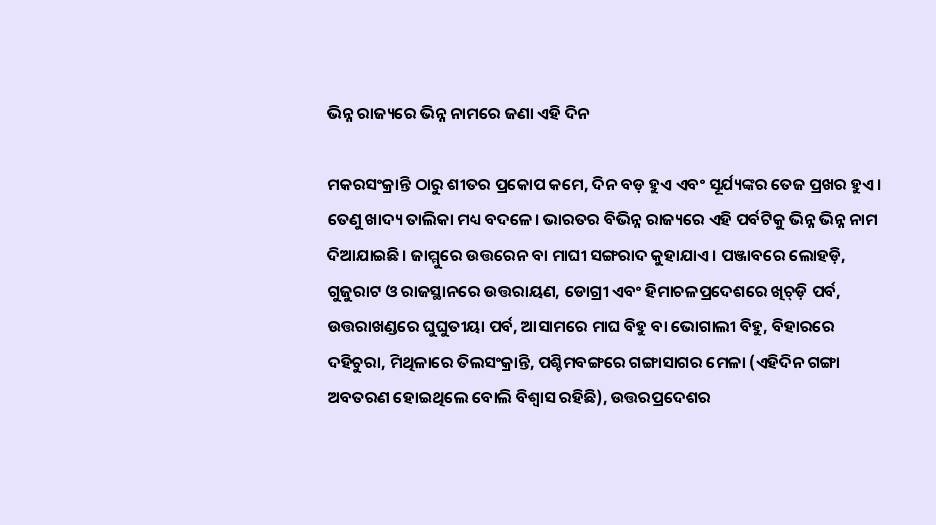ଭିନ୍ନ ରାଜ୍ୟରେ ଭିନ୍ନ ନାମରେ ଜଣା ଏହି ଦିନ

ମକରସଂକ୍ରାନ୍ତି ଠାରୁ ଶୀତର ପ୍ରକୋପ କମେ, ଦିନ ବଡ଼ ହୁଏ ଏବଂ ସୂର୍ଯ୍ୟଙ୍କର ତେଜ ପ୍ରଖର ହୁଏ। ତେଣୁ ଖାଦ୍ୟ ତାଲିକା ମଧ୍ୟ ବଦଳେ। ଭାରତର ବିଭିନ୍ନ ରାଜ୍ୟରେ ଏହି ପର୍ବଟିକୁ ଭିନ୍ନ ଭିନ୍ନ ନାମ ଦିଆଯାଇଛି। ଜାମ୍ମୁରେ ଉତ୍ତରେନ ବା ମାଘୀ ସଙ୍ଗରାଦ କୁହାଯାଏ। ପଞ୍ଜାବରେ ଲୋହଡ଼ି, ଗୁଜୁରାଟ ଓ ରାଜସ୍ଥାନରେ ଉତ୍ତରାୟଣ, ଡୋଗ୍ରୀ ଏବଂ ହିମାଚଳପ୍ରଦେଶରେ ଖିଚ୍‌ଡ଼ି ପର୍ବ, ଉତ୍ତରାଖଣ୍ଡରେ ଘୁଘୁତୀୟା ପର୍ବ, ଆସାମରେ ମାଘ ବିହୁ ବା ଭୋଗାଲୀ ବିହୁ, ବିହାରରେ ଦହିଚୁରା, ମିଥିଳାରେ ତିଲସଂକ୍ରାନ୍ତି, ପଶ୍ଚିମବଙ୍ଗରେ ଗଙ୍ଗାସାଗର ମେଳା (ଏହିଦିନ ଗଙ୍ଗା ଅବତରଣ ହୋଇଥିଲେ ବୋଲି ବିଶ୍ୱାସ ରହିଛି), ଉତ୍ତରପ୍ରଦେଶର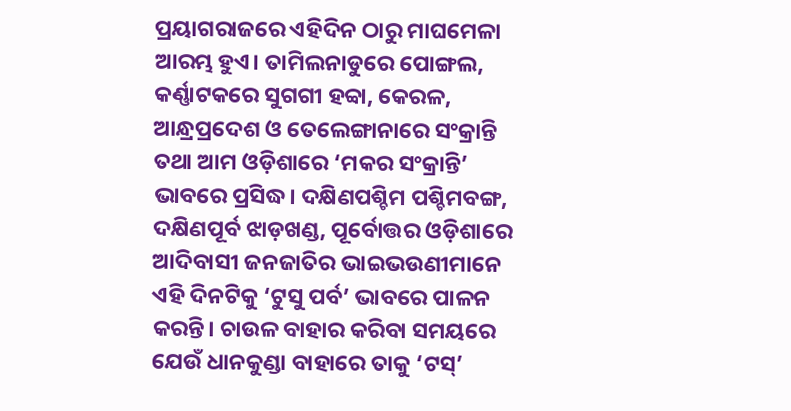ପ୍ରୟାଗରାଜରେ ଏହିଦିନ ଠାରୁ ମାଘମେଳା ଆରମ୍ଭ ହୁଏ। ତାମିଲନାଡୁରେ ପୋଙ୍ଗଲ, କର୍ଣ୍ଣାଟକରେ ସୁଗଗୀ ହବ୍ବା, କେରଳ, ଆନ୍ଧ୍ରପ୍ରଦେଶ ଓ ତେଲେଙ୍ଗାନାରେ ସଂକ୍ରାନ୍ତି ତଥା ଆମ ଓଡ଼ିଶାରେ ‘ମକର ସଂକ୍ରାନ୍ତି’ ଭାବରେ ପ୍ରସିଦ୍ଧ। ଦକ୍ଷିଣପଶ୍ଚିମ ପଶ୍ଚିମବଙ୍ଗ, ଦକ୍ଷିଣପୂର୍ବ ଝାଡ଼ଖଣ୍ଡ, ପୂର୍ବୋତ୍ତର ଓଡ଼ିଶାରେ ଆଦିବାସୀ ଜନଜାତିର ଭାଇଭଉଣୀମାନେ ଏହି ଦିନଟିକୁ ‘ଟୁସୁ ପର୍ବ’ ଭାବରେ ପାଳନ କରନ୍ତି। ଚାଉଳ ବାହାର କରିବା ସମୟରେ ଯେଉଁ ଧାନକୁଣ୍ଡା ବାହାରେ ତାକୁ ‘ଟସ୍’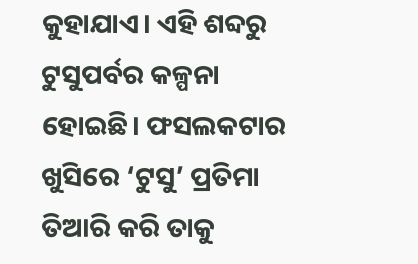କୁହାଯାଏ। ଏହି ଶବ୍ଦରୁ ଟୁସୁପର୍ବର କଳ୍ପନା ହୋଇଛି। ଫସଲକଟାର ଖୁସିରେ ‘ଟୁସୁ’ ପ୍ରତିମା ତିଆରି କରି ତାକୁ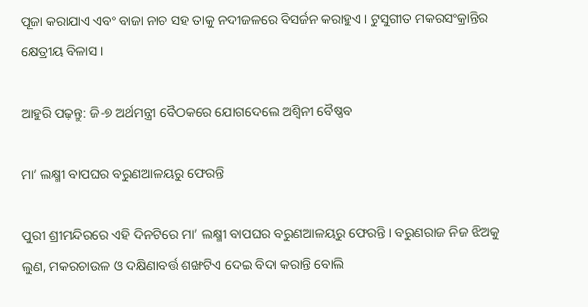ପୂଜା କରାଯାଏ ଏବଂ ବାଜା ନାଚ ସହ ତାକୁ ନଦୀଜଳରେ ବିସର୍ଜନ କରାହୁଏ। ଟୁସୁଗୀତ ମକରସଂକ୍ରାନ୍ତିର କ୍ଷେତ୍ରୀୟ ବିଳାସ।

ଆହୁରି ପଢ଼ନ୍ତୁ: ଜି-୭ ଅର୍ଥମନ୍ତ୍ରୀ ବୈଠକରେ ଯୋଗଦେଲେ ଅଶ୍ବିନୀ ବୈଷ୍ଣବ

ମା’ ଲକ୍ଷ୍ମୀ ବାପଘର ବରୁଣଆଳୟରୁ ଫେରନ୍ତି

ପୁରୀ ଶ୍ରୀମନ୍ଦିରରେ ଏହି ଦିନଟିରେ ମା’ ଲକ୍ଷ୍ମୀ ବାପଘର ବରୁଣଆଳୟରୁ ଫେରନ୍ତି। ବରୁଣରାଜ ନିଜ ଝିଅକୁ ଲୁଣ, ମକରଚାଉଳ ଓ ଦକ୍ଷିଣାବର୍ତ୍ତ ଶଙ୍ଖଟିଏ ଦେଇ ବିଦା କରାନ୍ତି ବୋଲି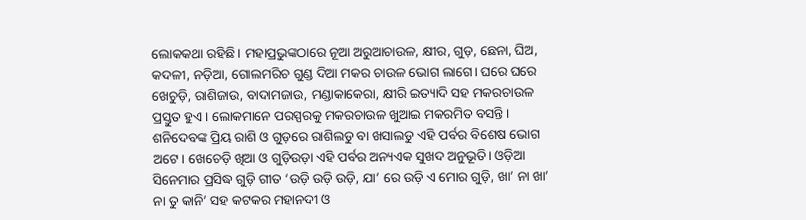ଲୋକକଥା ରହିଛି। ମହାପ୍ରଭୁଙ୍କଠାରେ ନୂଆ ଅରୁଆଚାଉଳ, କ୍ଷୀର, ଗୁଡ଼, ଛେନା, ଘିଅ, କଦଳୀ, ନଡ଼ିଆ, ଗୋଲମରିଚ ଗୁଣ୍ଡ ଦିଆ ମକର ଚାଉଳ ଭୋଗ ଲାଗେ। ଘରେ ଘରେ ଖେଚୁଡ଼ି, ରାଶିଜାଉ, ବାଦାମଜାଉ, ମଣ୍ଡାକାକେରା, କ୍ଷୀରି ଇତ୍ୟାଦି ସହ ମକରଚାଉଳ ପ୍ରସ୍ତୁତ ହୁଏ। ଲୋକମାନେ ପରସ୍ପରକୁ ମକରଚାଉଳ ଖୁଆଇ ମକରମିତ ବସନ୍ତି। ଶନିଦେବଙ୍କ ପ୍ରିୟ ରାଶି ଓ ଗୁଡ଼ରେ ରାଶିଲଡୁ ବା ଖସାଲଡୁ ଏହି ପର୍ବର ବିଶେଷ ଭୋଗ ଅଟେ। ଖେଚେଡ଼ି ଖିଆ ଓ ଗୁଡ଼ିଉଡ଼ା ଏହି ପର୍ବର ଅନ୍ୟଏକ ସୁଖଦ ଅନୁଭୂତି। ଓଡ଼ିଆ ସିନେମାର ପ୍ରସିଦ୍ଧ ଗୁଡ଼ି ଗୀତ ‘ଉଡ଼ି ଉଡ଼ି ଉଡ଼ି, ଯା’ ରେ ଉଡ଼ି ଏ ମୋର ଗୁଡ଼ି, ଖା’ ନା ଖା’ ନା ତୁ କାନି’ ସହ କଟକର ମହାନଦୀ ଓ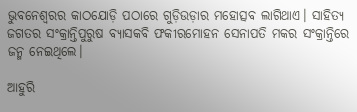ଭୁବନେଶ୍ୱରର କାଠଯୋଡ଼ି ପଠାରେ ଗୁଡ଼ିଉଡ଼ାର ମହୋତ୍ସବ ଲାଗିଥାଏ। ସାହିତ୍ୟ ଜଗତର ସଂକ୍ରାନ୍ତିପୁରୁଷ ବ୍ୟାସକବି ଫକୀରମୋହନ ସେନାପତି ମକର ସଂକ୍ରାନ୍ତିରେ ଜନ୍ମ ନେଇଥିଲେ।

ଆହୁରି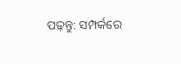ପଢ଼ନ୍ତୁ: ସମ୍ପର୍କରେ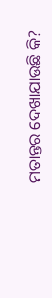ମତାନ୍ତର ଦେଖାଯାଉଛି କି?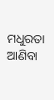ମଧୁରତା ଆଣିବା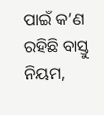ପାଇଁ କ’ଣ ରହିଛି ବାସ୍ତୁ ନିୟମ,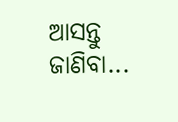ଆସନ୍ତୁ ଜାଣିବା...